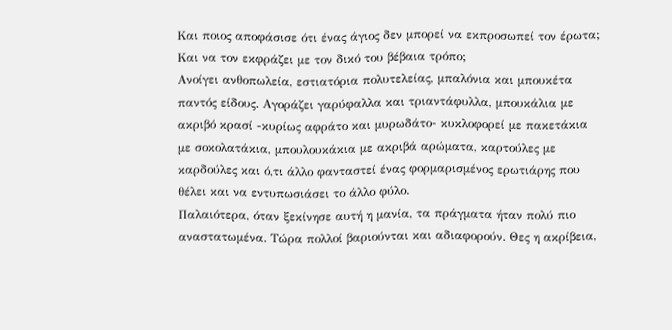Και ποιος αποφάσισε ότι ένας άγιος δεν μπορεί να εκπροσωπεί τον έρωτα; Και να τον εκφράζει με τον δικό του βέβαια τρόπο;
Ανοίγει ανθοπωλεία, εστιατόρια πολυτελείας, μπαλόνια και μπουκέτα παντός είδους. Αγοράζει γαρύφαλλα και τριαντάφυλλα, μπουκάλια με ακριβό κρασί -κυρίως αφράτο και μυρωδάτο- κυκλοφορεί με πακετάκια με σοκολατάκια, μπουλουκάκια με ακριβά αρώματα, καρτούλες με καρδούλες και ό,τι άλλο φανταστεί ένας φορμαρισμένος ερωτιάρης που θέλει και να εντυπωσιάσει το άλλο φύλο.
Παλαιότερα, όταν ξεκίνησε αυτή η μανία, τα πράγματα ήταν πολύ πιο αναστατωμένα. Τώρα πολλοί βαριούνται και αδιαφορούν. Θες η ακρίβεια,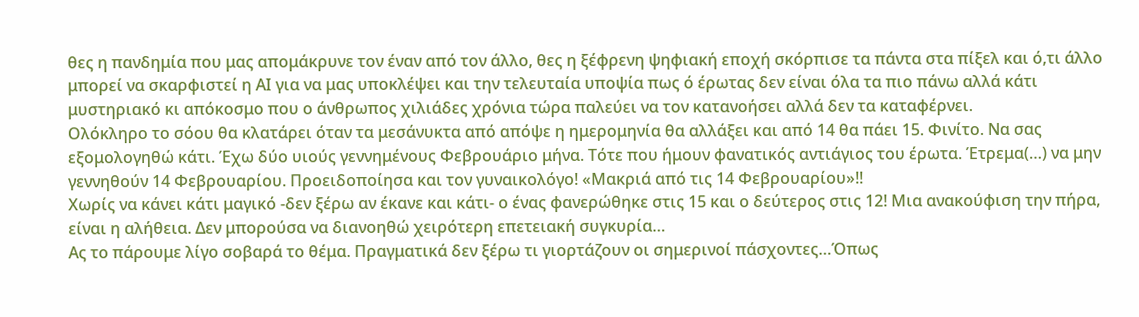θες η πανδημία που μας απομάκρυνε τον έναν από τον άλλο, θες η ξέφρενη ψηφιακή εποχή σκόρπισε τα πάντα στα πίξελ και ό,τι άλλο μπορεί να σκαρφιστεί η ΑΙ για να μας υποκλέψει και την τελευταία υποψία πως ό έρωτας δεν είναι όλα τα πιο πάνω αλλά κάτι μυστηριακό κι απόκοσμο που ο άνθρωπος χιλιάδες χρόνια τώρα παλεύει να τον κατανοήσει αλλά δεν τα καταφέρνει.
Ολόκληρο το σόου θα κλατάρει όταν τα μεσάνυκτα από απόψε η ημερομηνία θα αλλάξει και από 14 θα πάει 15. Φινίτο. Να σας εξομολογηθώ κάτι. Έχω δύο υιούς γεννημένους Φεβρουάριο μήνα. Τότε που ήμουν φανατικός αντιάγιος του έρωτα. Έτρεμα(…) να μην γεννηθούν 14 Φεβρουαρίου. Προειδοποίησα και τον γυναικολόγο! «Μακριά από τις 14 Φεβρουαρίου»!!
Χωρίς να κάνει κάτι μαγικό -δεν ξέρω αν έκανε και κάτι- ο ένας φανερώθηκε στις 15 και ο δεύτερος στις 12! Μια ανακούφιση την πήρα, είναι η αλήθεια. Δεν μπορούσα να διανοηθώ χειρότερη επετειακή συγκυρία…
Ας το πάρουμε λίγο σοβαρά το θέμα. Πραγματικά δεν ξέρω τι γιορτάζουν οι σημερινοί πάσχοντες…Όπως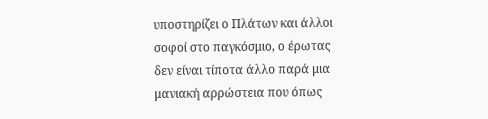υποστηρίζει ο Πλάτων και άλλοι σοφοί στο παγκόσμιο, ο έρωτας δεν είναι τίποτα άλλο παρά μια μανιακή αρρώστεια που όπως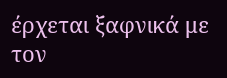έρχεται ξαφνικά με τον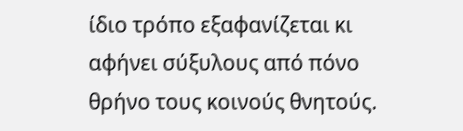ίδιο τρόπο εξαφανίζεται κι αφήνει σύξυλους από πόνο θρήνο τους κοινούς θνητούς.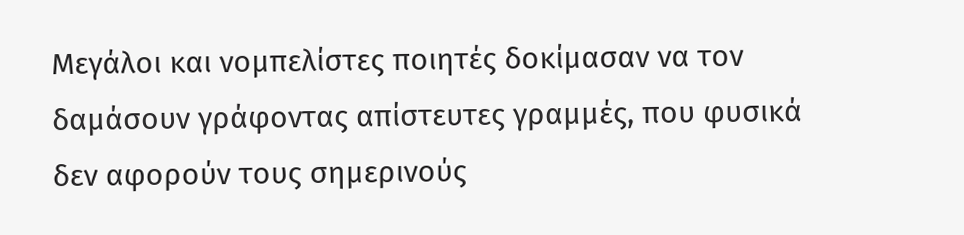Μεγάλοι και νομπελίστες ποιητές δοκίμασαν να τον δαμάσουν γράφοντας απίστευτες γραμμές, που φυσικά δεν αφορούν τους σημερινούς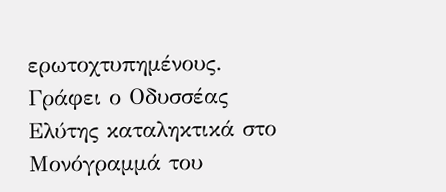ερωτοχτυπημένους. Γράφει ο Οδυσσέας Ελύτης καταληκτικά στο Μονόγραμμά του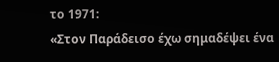το 1971:
«Στον Παράδεισο έχω σημαδέψει ένα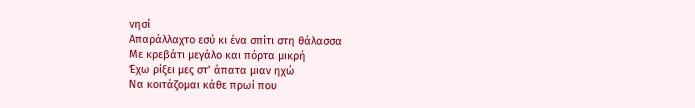νησί
Απαράλλαχτο εσύ κι ένα σπίτι στη θάλασσα
Με κρεβάτι μεγάλο και πόρτα μικρή
Έχω ρίξει μες στ’ άπατα μιαν ηχώ
Να κοιτάζομαι κάθε πρωί που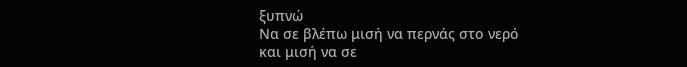ξυπνώ
Να σε βλέπω μισή να περνάς στο νερό
και μισή να σε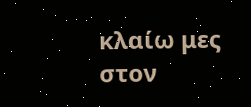κλαίω μες στον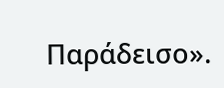Παράδεισο».